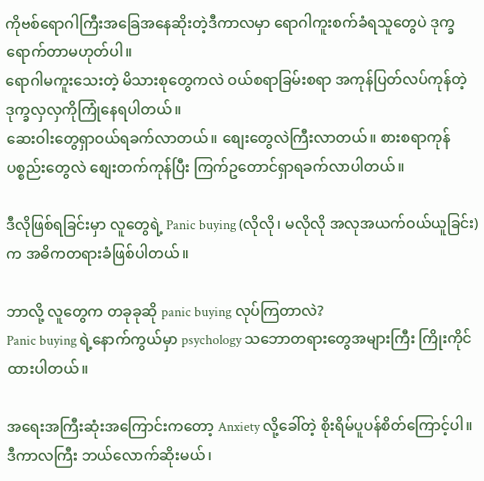ကိုဗစ်ရောဂါကြီးအခြေအနေဆိုးတဲ့ဒီကာလမှာ ရောဂါကူးစက်ခံရသူတွေပဲ ဒုက္ခရောက်တာမဟုတ်ပါ။
ရောဂါမကူးသေးတဲ့ မိသားစုတွေကလဲ ဝယ်စရာခြမ်းစရာ အကုန်ပြတ်လပ်ကုန်တဲ့ ဒုက္ခလှလှကိုကြုံနေရပါတယ်။
ဆေးဝါးတွေရှာဝယ်ရခက်လာတယ်။ စျေးတွေလဲကြီးလာတယ်။ စားစရာကုန်ပစ္စည်းတွေလဲ စျေးတက်ကုန်ပြီး ကြက်ဥတောင်ရှာရခက်လာပါတယ်။

ဒီလိုဖြစ်ရခြင်းမှာ လူတွေရဲ့ Panic buying (လိုလို၊ မလိုလို အလုအယက်ဝယ်ယူခြင်း) က အဓိကတရားခံဖြစ်ပါတယ်။

ဘာလို့ လူတွေက တခုခုဆို panic buying လုပ်ကြတာလဲ?
Panic buying ရဲ့နောက်ကွယ်မှာ psychology သဘောတရားတွေအများကြီး ကြိုးကိုင်ထားပါတယ်။

အရေးအကြီးဆုံးအကြောင်းကတော့ Anxiety လို့ခေါ်တဲ့ စိုးရိမ်ပူပန်စိတ်ကြောင့်ပါ။ ဒီကာလကြီး ဘယ်လောက်ဆိုးမယ်၊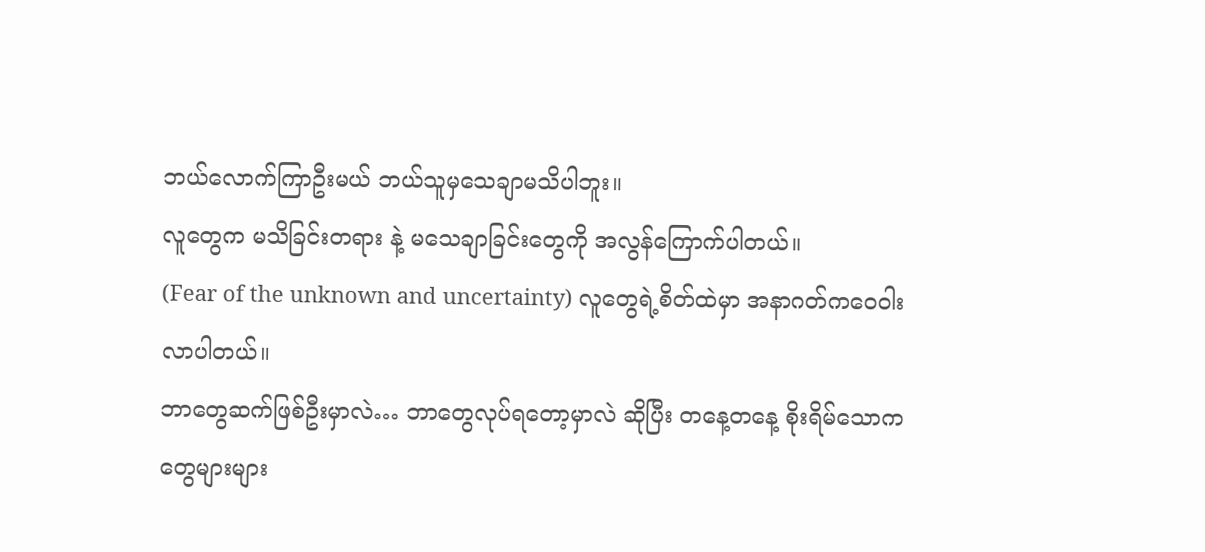ဘယ်လောက်ကြာဦးမယ် ဘယ်သူမှသေချာမသိပါဘူး။
လူတွေက မသိခြင်းတရား နဲ့ မသေချာခြင်းတွေကို အလွန်ကြောက်ပါတယ်။
(Fear of the unknown and uncertainty) လူတွေရဲ့စိတ်ထဲမှာ အနာဂတ်ကဝေဝါးလာပါတယ်။
ဘာတွေဆက်ဖြစ်ဦးမှာလဲ… ဘာတွေလုပ်ရတော့မှာလဲ ဆိုပြီး တနေ့တနေ့ စိုးရိမ်သောကတွေများများ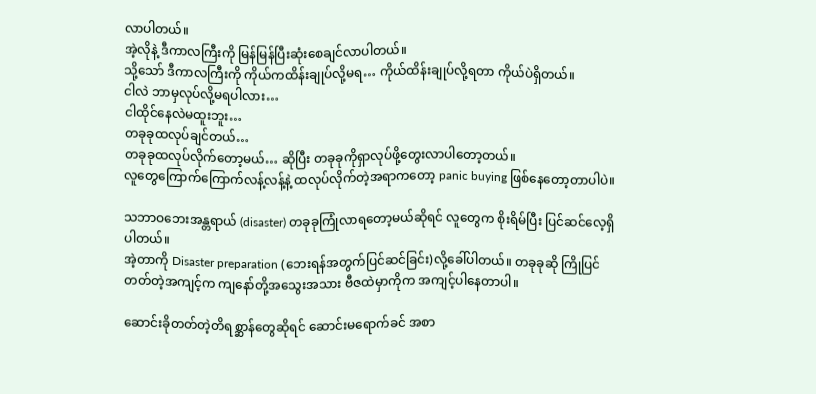လာပါတယ်။
အဲ့လိုနဲ့ ဒီကာလကြီးကို မြန်မြန်ပြီးဆုံးစေချင်လာပါတယ်။
သို့သော် ဒီကာလကြီးကို ကိုယ်ကထိန်းချုပ်လို့မရ… ကိုယ်ထိန်းချုပ်လို့ရတာ ကိုယ်ပဲရှိတယ်။
ငါလဲ ဘာမှလုပ်လို့မရပါလား…
ငါထိုင်နေလဲမထူးဘူး…
တခုခုထလုပ်ချင်တယ်…
တခုခုထလုပ်လိုက်တော့မယ်… ဆိုပြီး တခုခုကိုရှာလုပ်ဖို့တွေးလာပါတော့တယ်။
လူတွေကြောက်ကြောက်လန့်လန့်နဲ့ ထလုပ်လိုက်တဲ့အရာကတော့ panic buying ဖြစ်နေတော့တာပါပဲ။

သဘာဝဘေးအန္တရာယ် (disaster) တခုခုကြုံလာရတော့မယ်ဆိုရင် လူတွေက စိုးရိမ်ပြီး ပြင်ဆင်လေ့ရှိပါတယ်။
အဲ့တာကို Disaster preparation (ဘေးရန်အတွက်ပြင်ဆင်ခြင်း)လို့ခေါ်ပါတယ်။ တခုခုဆို ကြိုပြင်တတ်တဲ့အကျင့်က ကျနော်တို့အသွေးအသား ဗီဇထဲမှာကိုက အကျင့်ပါနေတာပါ။

ဆောင်းခိုတတ်တဲ့တိရစ္ဆာန်တွေဆိုရင် ဆောင်းမရောက်ခင် အစာ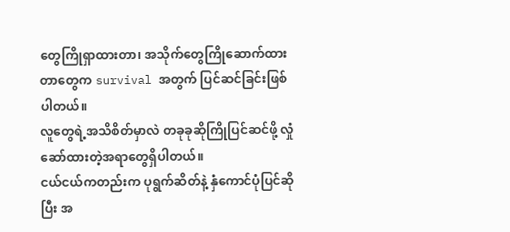တွေကြိုရှာထားတာ၊ အသိုက်တွေကြိုဆောက်ထားတာတွေက survival အတွက် ပြင်ဆင်ခြင်းဖြစ်ပါတယ်။
လူတွေရဲ့အသိစိတ်မှာလဲ တခုခုဆိုကြိုပြင်ဆင်ဖို့ လှုံဆော်ထားတဲ့အရာတွေရှိပါတယ်။
ငယ်ငယ်ကတည်းက ပုရွက်ဆိတ်နဲ့ နှံကောင်ပုံပြင်ဆိုပြီး အ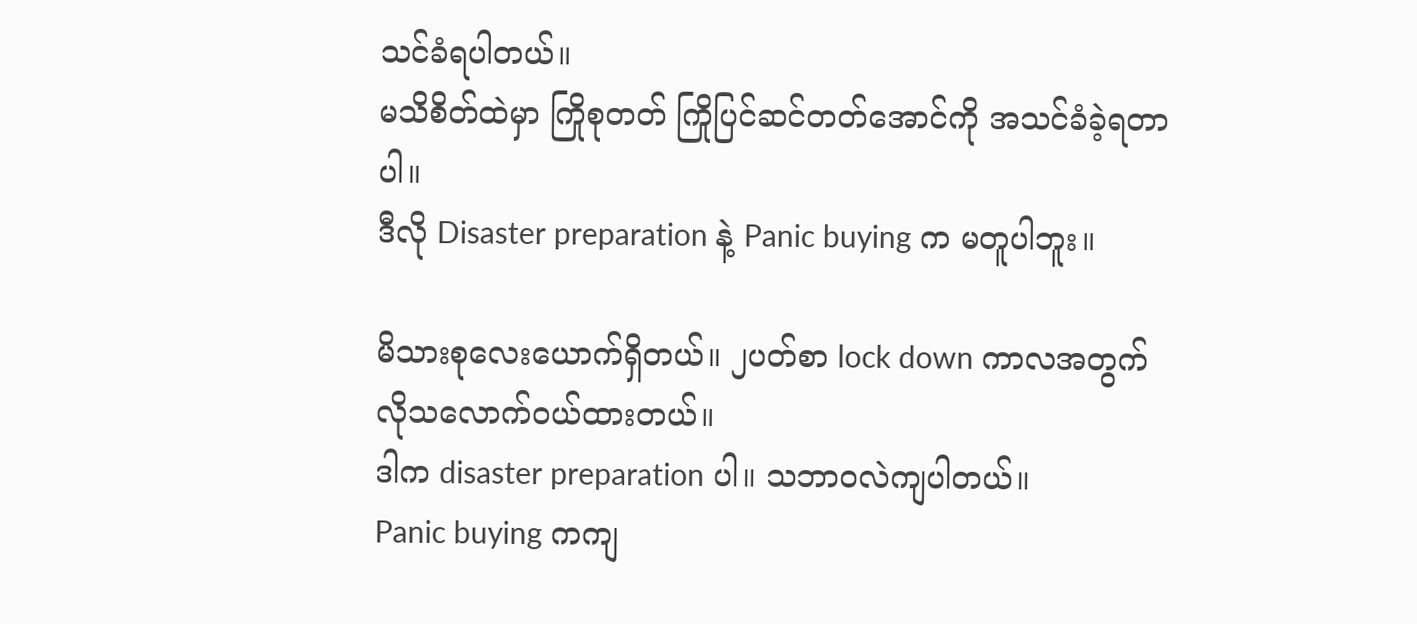သင်ခံရပါတယ်။
မသိစိတ်ထဲမှာ ကြိုစုတတ် ကြိုပြင်ဆင်တတ်အောင်ကို အသင်ခံခဲ့ရတာပါ။
ဒီလို Disaster preparation နဲ့ Panic buying က မတူပါဘူး။

မိသားစုလေးယောက်ရှိတယ်။ ၂ပတ်စာ lock down ကာလအတွက် လိုသလောက်ဝယ်ထားတယ်။
ဒါက disaster preparation ပါ။ သဘာဝလဲကျပါတယ်။
Panic buying ကကျ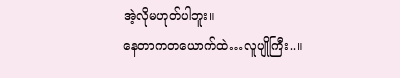အဲ့လိုမဟုတ်ပါဘူး။
နေတာကတယောက်ထဲ…လူပျိုကြီး..။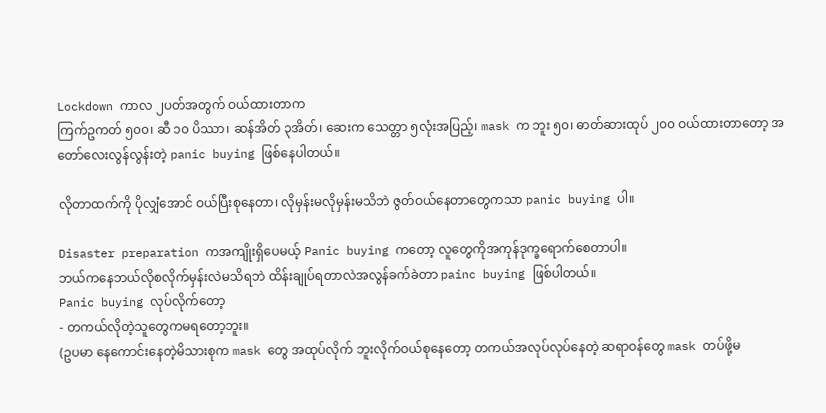Lockdown ကာလ ၂ပတ်အတွက် ဝယ်ထားတာက
ကြက်ဥကတ် ၅၀၀၊ ဆီ ၁၀ ပိဿာ၊ ဆန်အိတ် ၃အိတ်၊ ဆေးက သေတ္တာ ၅လုံးအပြည့်၊ mask က ဘူး ၅၀၊ ဓာတ်ဆားထုပ် ၂၀၀ ဝယ်ထားတာတော့ အတော်လေးလွန်လွန်းတဲ့ panic buying ဖြစ်နေပါတယ်။

လိုတာထက်ကို ပိုလျှံအောင် ဝယ်ပြီးစုနေတာ၊ လိုမှန်းမလိုမှန်းမသိဘဲ ဇွတ်ဝယ်နေတာတွေကသာ panic buying ပါ။

Disaster preparation ကအကျိုးရှိပေမယ့် Panic buying ကတော့ လူတွေကိုအကုန်ဒုက္ခရောက်စေတာပါ။
ဘယ်ကနေဘယ်လိုစလိုက်မှန်းလဲမသိရဘဲ ထိန်းချုပ်ရတာလဲအလွန်ခက်ခဲတာ painc buying ဖြစ်ပါတယ်။
Panic buying လုပ်လိုက်တော့
- တကယ်လိုတဲ့သူတွေကမရတော့ဘူး။
(ဥပမာ နေကောင်းနေတဲ့မိသားစုက mask တွေ အထုပ်လိုက် ဘူးလိုက်ဝယ်စုနေတော့ တကယ်အလုပ်လုပ်နေတဲ့ ဆရာဝန်တွေ mask တပ်ဖို့မ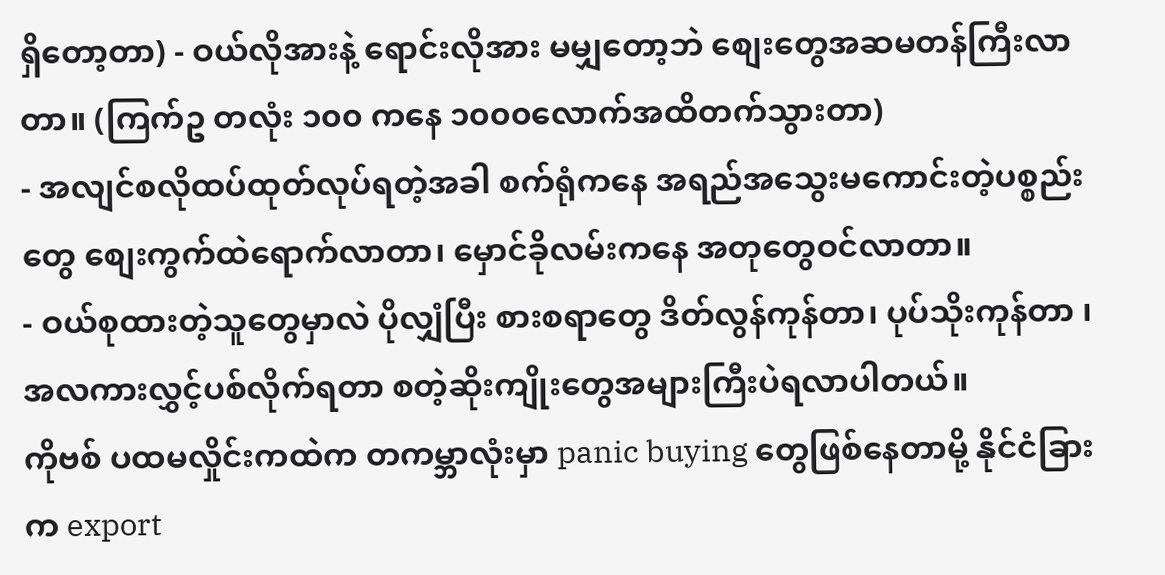ရှိတော့တာ) - ဝယ်လိုအားနဲ့ ရောင်းလိုအား မမျှတော့ဘဲ စျေးတွေအဆမတန်ကြီးလာတာ။ (ကြက်ဥ တလုံး ၁၀၀ ကနေ ၁၀၀၀လောက်အထိတက်သွားတာ)
- အလျင်စလိုထပ်ထုတ်လုပ်ရတဲ့အခါ စက်ရုံကနေ အရည်အသွေးမကောင်းတဲ့ပစ္စည်းတွေ စျေးကွက်ထဲရောက်လာတာ၊ မှောင်ခိုလမ်းကနေ အတုတွေဝင်လာတာ။
- ဝယ်စုထားတဲ့သူတွေမှာလဲ ပိုလျှံပြီး စားစရာတွေ ဒိတ်လွန်ကုန်တာ၊ ပုပ်သိုးကုန်တာ ၊ အလကားလွှင့်ပစ်လိုက်ရတာ စတဲ့ဆိုးကျိုးတွေအများကြီးပဲရလာပါတယ်။
ကိုဗစ် ပထမလှိုင်းကထဲက တကမ္ဘာလုံးမှာ panic buying တွေဖြစ်နေတာမို့ နိုင်ငံခြားက export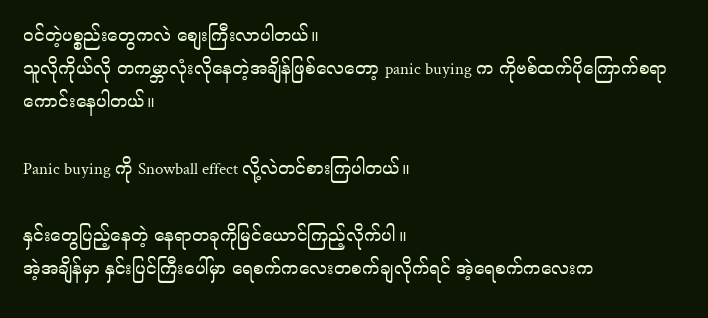ဝင်တဲ့ပစ္စည်းတွေကလဲ စျေးကြီးလာပါတယ်။
သူလိုကိုယ်လို တကမ္ဘာလုံးလိုနေတဲ့အချိန်ဖြစ်လေတော့ panic buying က ကိုဗစ်ထက်ပိုကြောက်စရာကောင်းနေပါတယ်။

Panic buying ကို Snowball effect လို့လဲတင်စားကြပါတယ်။

နှင်းတွေပြည့်နေတဲ့ နေရာတခုကိုမြင်ယောင်ကြည့်လိုက်ပါ။
အဲ့အချိန်မှာ နှင်းပြင်ကြီးပေါ်မှာ ရေစက်ကလေးတစက်ချလိုက်ရင် အဲ့ရေစက်ကလေးက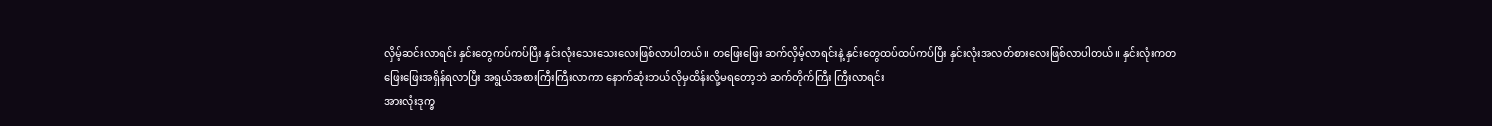လှိမ့်ဆင်းလာရင်း နှင်းတွေကပ်ကပ်ပြီး နှင်းလုံးသေးသေးလေးဖြစ်လာပါတယ်။ တဖြေးဖြေး ဆက်လှိမ့်လာရင်းနဲ့ နှင်းတွေထပ်ထပ်ကပ်ပြီး နှင်းလုံးအလတ်စားလေးဖြစ်လာပါတယ်။ နှင်းလုံးကတဖြေးဖြေးအရှိန်ရလာပြီး အရွယ်အစားကြီးကြီးလာကာ နောက်ဆုံးဘယ်လိုမှထိန်းလို့မရတော့ဘဲ ဆက်တိုက်ကြီး ကြီးလာရင်း
အားလုံးဒုက္ခ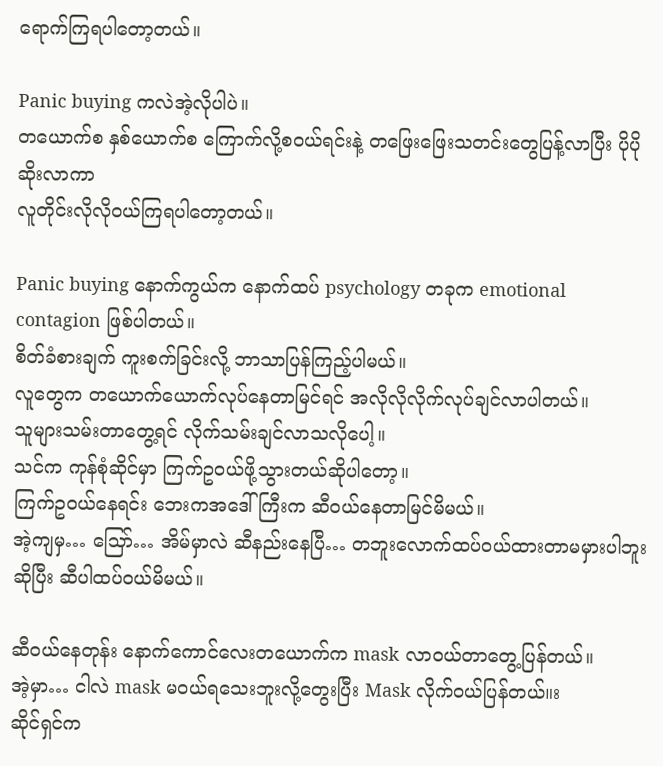ရောက်ကြရပါတော့တယ်။

Panic buying ကလဲအဲ့လိုပါပဲ။
တယောက်စ နှစ်ယောက်စ ကြောက်လို့စဝယ်ရင်းနဲ့ တဖြေးဖြေးသတင်းတွေပြန့်လာပြီး ပိုပိုဆိုးလာကာ
လူတိုင်းလိုလိုဝယ်ကြရပါတော့တယ်။

Panic buying နောက်ကွယ်က နောက်ထပ် psychology တခုက emotional contagion ဖြစ်ပါတယ်။
စိတ်ခံစားချက် ကူးစက်ခြင်းလို့ ဘာသာပြန်ကြည့်ပါမယ်။
လူတွေက တယောက်ယောက်လုပ်နေတာမြင်ရင် အလိုလိုလိုက်လုပ်ချင်လာပါတယ်။
သူများသမ်းတာတွေ့ရင် လိုက်သမ်းချင်လာသလိုပေါ့။
သင်က ကုန်စုံဆိုင်မှာ ကြက်ဥဝယ်ဖို့သွားတယ်ဆိုပါတော့။
ကြက်ဥဝယ်နေရင်း ဘေးကအဒေါ်ကြီးက ဆီဝယ်နေတာမြင်မိမယ်။
အဲ့ကျမှ… သြော်… အိမ်မှာလဲ ဆီနည်းနေပြီ… တဘူးလောက်ထပ်ဝယ်ထားတာမမှားပါဘူးဆိုပြီး ဆီပါထပ်ဝယ်မိမယ်။

ဆီဝယ်နေတုန်း နောက်ကောင်လေးတယောက်က mask လာဝယ်တာတွေ့ပြန်တယ်။
အဲ့မှာ… ငါလဲ mask မဝယ်ရသေးဘူးလို့တွေးပြီး Mask လိုက်ဝယ်ပြန်တယ်။း
ဆိုင်ရှင်က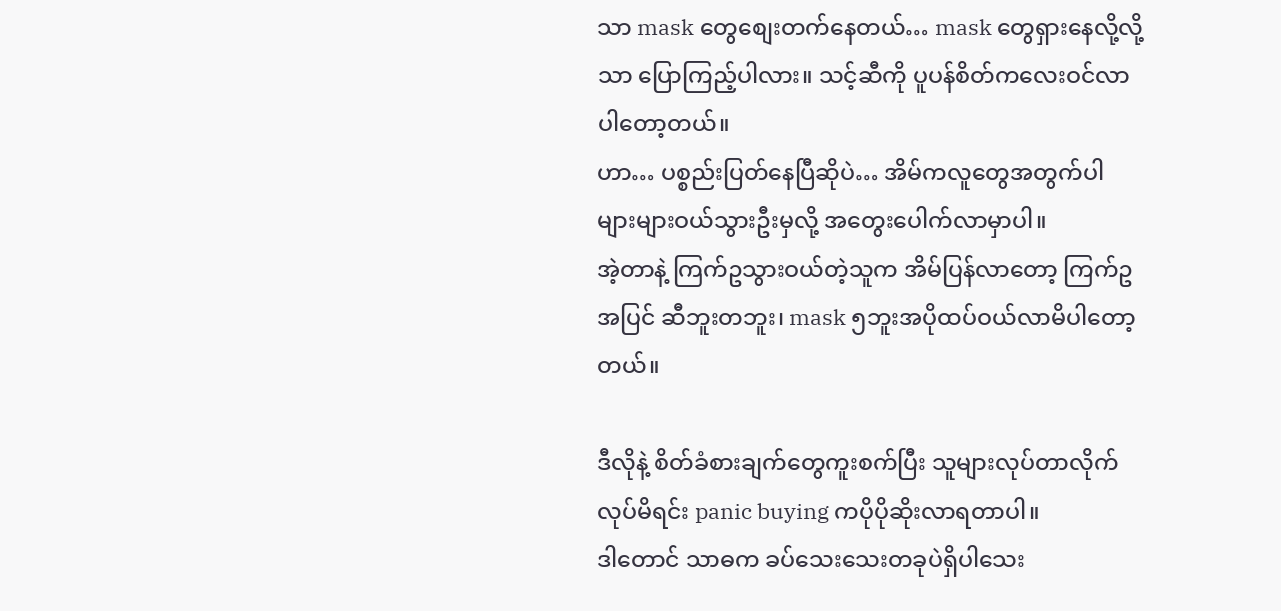သာ mask တွေစျေးတက်နေတယ်… mask တွေရှားနေလို့လို့သာ ပြောကြည့်ပါလား။ သင့်ဆီကို ပူပန်စိတ်ကလေးဝင်လာပါတော့တယ်။
ဟာ… ပစ္စည်းပြတ်နေပြီဆိုပဲ… အိမ်ကလူတွေအတွက်ပါ များများဝယ်သွားဦးမှလို့ အတွေးပေါက်လာမှာပါ။
အဲ့တာနဲ့ ကြက်ဥသွားဝယ်တဲ့သူက အိမ်ပြန်လာတော့ ကြက်ဥအပြင် ဆီဘူးတဘူး၊ mask ၅ဘူးအပိုထပ်ဝယ်လာမိပါတော့တယ်။

ဒီလိုနဲ့ စိတ်ခံစားချက်တွေကူးစက်ပြီး သူများလုပ်တာလိုက်လုပ်မိရင်း panic buying ကပိုပိုဆိုးလာရတာပါ။
ဒါတောင် သာဓက ခပ်သေးသေးတခုပဲရှိပါသေး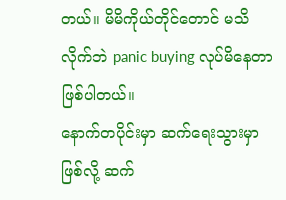တယ်။ မိမိကိုယ်တိုင်တောင် မသိလိုက်ဘဲ panic buying လုပ်မိနေတာဖြစ်ပါတယ်။
နောက်တပိုင်းမှာ ဆက်ရေးသွားမှာဖြစ်လို့ ဆက်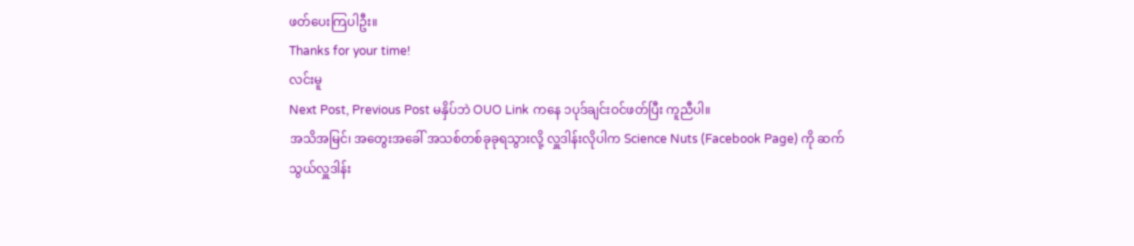ဖတ်ပေးကြပါဦး။
Thanks for your time!
လင်းမူ
Next Post, Previous Post မနှိပ်ဘဲ OUO Link ကနေ ၁ပုဒ်ချင်းဝင်ဖတ်ပြီး ကူညီပါ။
အသိအမြင်၊ အတွေးအခေါ် အသစ်တစ်ခုခုရသွားလို့ လှူဒါန်းလိုပါက Science Nuts (Facebook Page) ကို ဆက်သွယ်လှူဒါန်း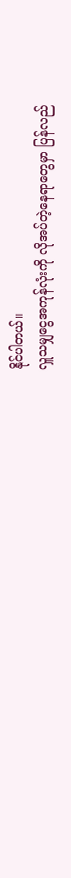နိုင်ပါတယ်။
လှူသမျှငွေအကုန်လုံးကို လိုအပ်တဲ့နေရာတွေမှာ ပြန်လည်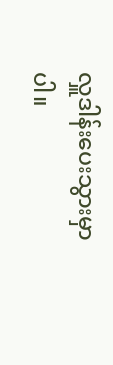လှူဒါန်းပေးသွားမှာပါ။